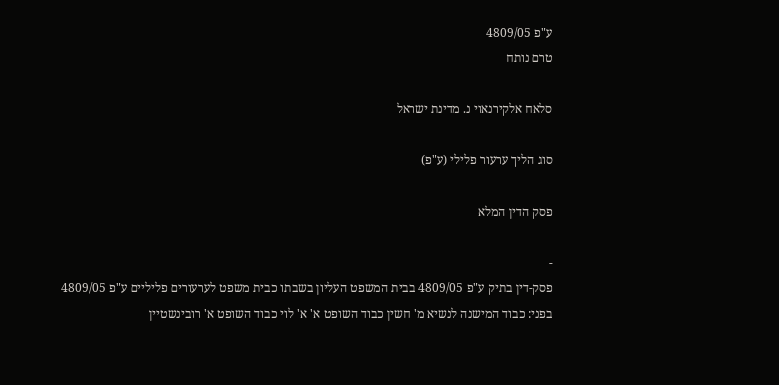ע"פ 4809/05
טרם נותח

סלאח אלקירנאוי נ. מדינת ישראל

סוג הליך ערעור פלילי (ע"פ)

פסק הדין המלא

-
פסק-דין בתיק ע"פ 4809/05 בבית המשפט העליון בשבתו כבית משפט לערעורים פליליים ע"פ 4809/05 בפני: כבוד המישנה לנשיא מ' חשין כבוד השופט א' א' לוי כבוד השופט א' רובינשטיין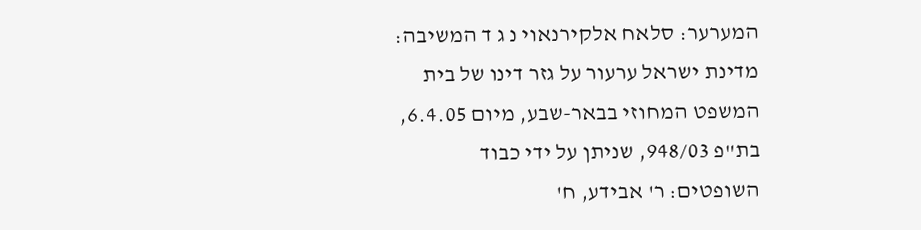המערער: סלאח אלקירנאוי נ ג ד המשיבה: מדינת ישראל ערעור על גזר דינו של בית המשפט המחוזי בבאר-שבע, מיום 6.4.05, בת"פ 948/03, שניתן על ידי כבוד השופטים: ר' אבידע, ח'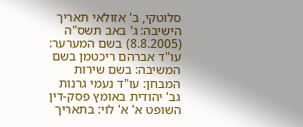סלוטקי, ב' אזולאי תאריך הישיבה: ג' באב תשס"ה (8.8.2005) בשם המערער: עו"ד אברהם ריכטמן בשם המשיבה: בשם שירות המבחן: עו"ד נעמי גרנות גב' יהודית באומץ פסק-דין השופט א' א' לוי: בתאריך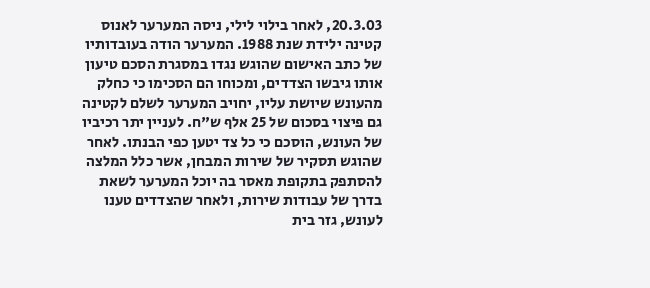20.3.03, לאחר בילוי לילי, ניסה המערער לאנוס קטינה ילידת שנת 1988. המערער הודה בעובדותיו של כתב האישום שהוגש נגדו במסגרת הסכם טיעון אותו גיבשו הצדדים, ומכוחו הם הסכימו כי כחלק מהעונש שיושת עליו, יחויב המערער לשלם לקטינה גם פיצוי בסכום של 25 אלף ש"ח. לעניין יתר רכיביו של העונש, הוסכם כי כל צד יטען כפי הבנתו. לאחר שהוגש תסקיר של שירות המבחן, אשר כלל המלצה להסתפק בתקופת מאסר בה יוכל המערער לשאת בדרך של עבודות שירות, ולאחר שהצדדים טענו לעונש, גזר בית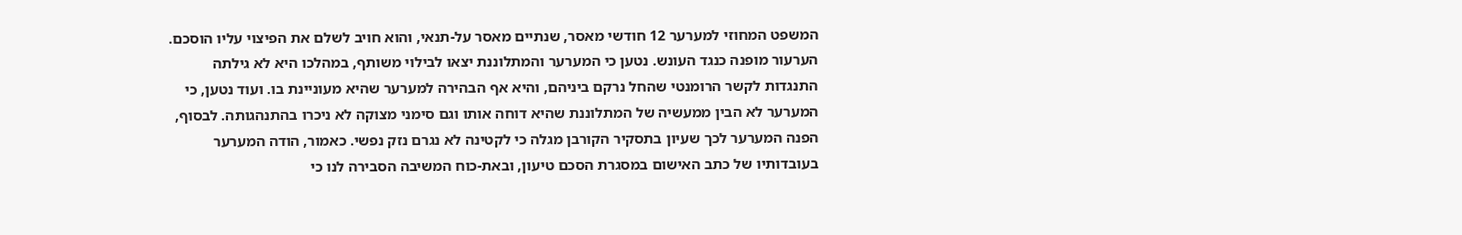המשפט המחוזי למערער 12 חודשי מאסר, שנתיים מאסר על-תנאי, והוא חויב לשלם את הפיצוי עליו הוסכם. הערעור מופנה כנגד העונש. נטען כי המערער והמתלוננת יצאו לבילוי משותף, במהלכו היא לא גילתה התנגדות לקשר הרומנטי שהחל נרקם ביניהם, והיא אף הבהירה למערער שהיא מעוניינת בו. ועוד נטען, כי המערער לא הבין ממעשיה של המתלוננת שהיא דוחה אותו וגם סימני מצוקה לא ניכרו בהתנהגותה. לבסוף, הפנה המערער לכך שעיון בתסקיר הקורבן מגלה כי לקטינה לא נגרם נזק נפשי. כאמור, הודה המערער בעובדותיו של כתב האישום במסגרת הסכם טיעון, ובאת-כוח המשיבה הסבירה לנו כי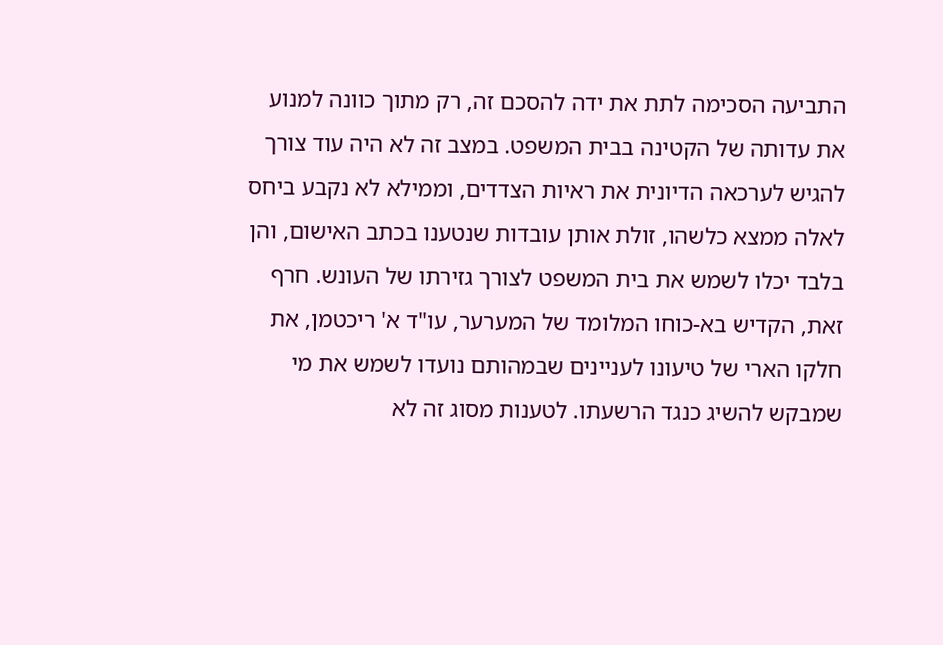התביעה הסכימה לתת את ידה להסכם זה, רק מתוך כוונה למנוע את עדותה של הקטינה בבית המשפט. במצב זה לא היה עוד צורך להגיש לערכאה הדיונית את ראיות הצדדים, וממילא לא נקבע ביחס לאלה ממצא כלשהו, זולת אותן עובדות שנטענו בכתב האישום, והן בלבד יכלו לשמש את בית המשפט לצורך גזירתו של העונש. חרף זאת, הקדיש בא-כוחו המלומד של המערער, עו"ד א' ריכטמן, את חלקו הארי של טיעונו לעניינים שבמהותם נועדו לשמש את מי שמבקש להשיג כנגד הרשעתו. לטענות מסוג זה לא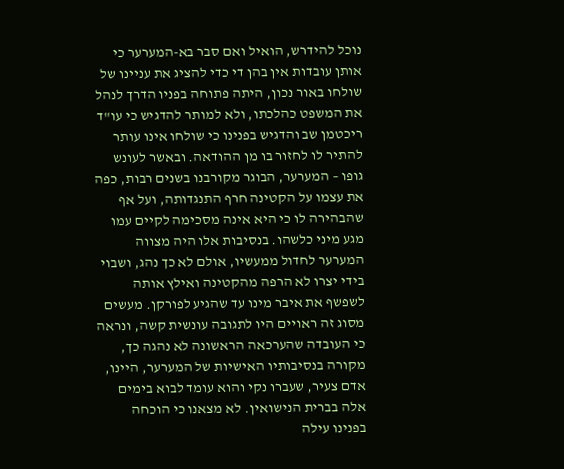נוכל להידרש, הואיל ואם סבר בא-המערער כי אותן עובדות אין בהן די כדי להציג את עניינו של שולחו באור נכון, היתה פתוחה בפניו הדרך לנהל את המשפט כהלכתו, ולא למותר להדגיש כי עו"ד ריכטמן שב והדגיש בפנינו כי שולחו אינו עותר להתיר לו לחזור בו מן ההודאה. ובאשר לעונש גופו – המערער, הבוגר מקורבנו בשנים רבות, כפה את עצמו על הקטינה חרף התנגדותה, ועל אף שהבהירה לו כי היא אינה מסכימה לקיים עמו מגע מיני כלשהו. בנסיבות אלו היה מצווה המערער לחדול ממעשיו, אולם לא כך נהג, ושבוי בידי יצרו לא הרפה מהקטינה ואילץ אותה לשפשף את איבר מינו עד שהגיע לפורקן. מעשים מסוג זה ראויים היו לתגובה עונשית קשה, ונראה כי העובדה שהערכאה הראשונה לא נהגה כך, מקורה בנסיבותיו האישיות של המערער, היינו, אדם צעיר, שעברו נקי והוא עומד לבוא בימים אלה בברית הנישואין. לא מצאנו כי הוכחה בפנינו עילה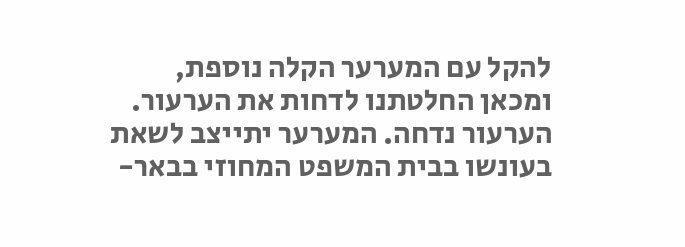להקל עם המערער הקלה נוספת, ומכאן החלטתנו לדחות את הערעור. הערעור נדחה. המערער יתייצב לשאת בעונשו בבית המשפט המחוזי בבאר-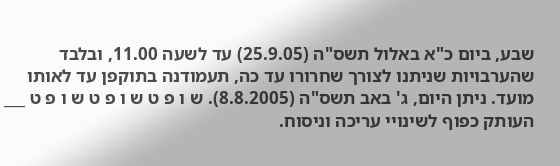שבע, ביום כ"א באלול תשס"ה (25.9.05) עד לשעה 11.00, ובלבד שהערבויות שניתנו לצורך שחרורו עד כה, תעמודנה בתוקפן עד לאותו מועד. ניתן היום, ג' באב תשס"ה (8.8.2005). ש ו פ ט ש ו פ ט ש ו פ ט ___ העותק כפוף לשינויי עריכה וניסוח.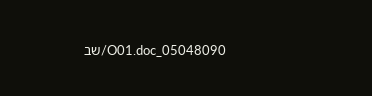05048090_O01.doc/שב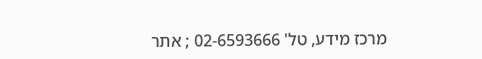מרכז מידע, טל' 02-6593666 ; אתר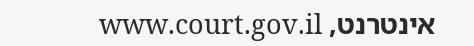אינטרנט, www.court.gov.il